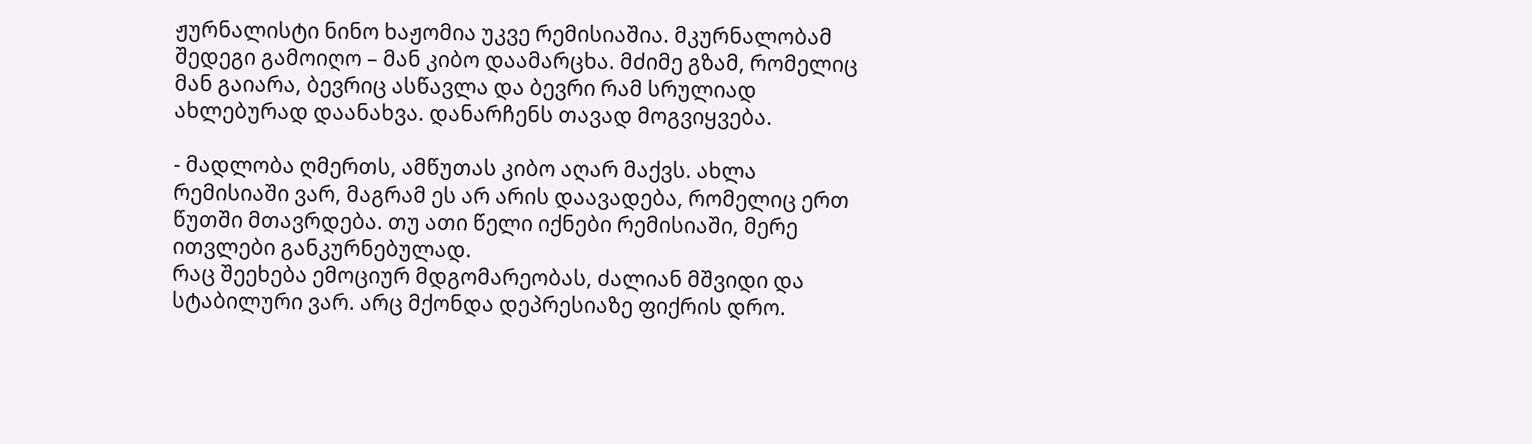ჟურნალისტი ნინო ხაჟომია უკვე რემისიაშია. მკურნალობამ შედეგი გამოიღო – მან კიბო დაამარცხა. მძიმე გზამ, რომელიც მან გაიარა, ბევრიც ასწავლა და ბევრი რამ სრულიად ახლებურად დაანახვა. დანარჩენს თავად მოგვიყვება.

- მადლობა ღმერთს, ამწუთას კიბო აღარ მაქვს. ახლა რემისიაში ვარ, მაგრამ ეს არ არის დაავადება, რომელიც ერთ წუთში მთავრდება. თუ ათი წელი იქნები რემისიაში, მერე ითვლები განკურნებულად.
რაც შეეხება ემოციურ მდგომარეობას, ძალიან მშვიდი და სტაბილური ვარ. არც მქონდა დეპრესიაზე ფიქრის დრო.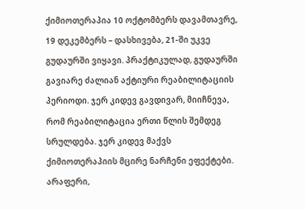ქიმიოთერაპია 10 ოქტომბერს დავამთავრე, 19 დეკემბერს – დასხივება, 21-ში უკვე გუდაურში ვიყავი. პრაქტიკულად, გუდაურში გავიარე ძალიან აქტიური რეაბილიტაციის პერიოდი. ჯერ კიდევ გავდივარ, მიიჩნევა, რომ რეაბილიტაცია ერთი წლის შემდეგ სრულდება. ჯერ კიდევ მაქვს ქიმიოთერაპიის მცირე ნარჩენი ეფექტები. არაფერი,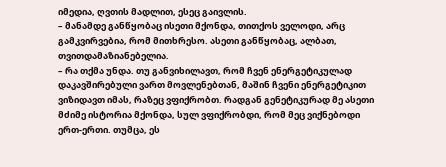იმედია, ღვთის მადლით, ესეც გაივლის.
– მანამდე განწყობაც ისეთი მქონდა, თითქოს ველოდი, არც გამკვირვებია, რომ მითხრესო. ასეთი განწყობაც, ალბათ, თვითდამაზიანებელია.
– რა თქმა უნდა. თუ განვიხილავთ, რომ ჩვენ ენერგეტიკულად დაკავშირებული ვართ მოვლენებთან, მაშინ ჩვენი ენერგეტიკით ვიზიდავთ იმას, რაზეც ვფიქრობთ. რადგან გენეტიკურად მე ასეთი მძიმე ისტორია მქონდა, სულ ვფიქრობდი, რომ მეც ვიქნებოდი ერთ-ერთი. თუმცა, ეს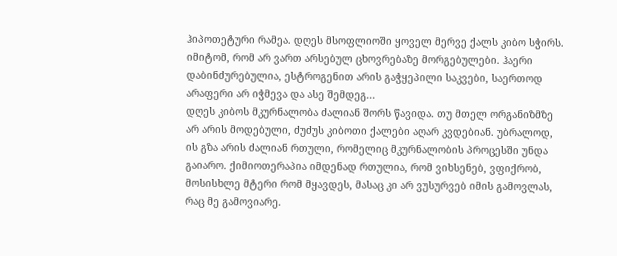ჰიპოთეტური რამეა. დღეს მსოფლიოში ყოველ მერვე ქალს კიბო სჭირს. იმიტომ, რომ არ ვართ არსებულ ცხოვრებაზე მორგებულები. ჰაერი დაბინძურებულია, ესტროგენით არის გაჭყეპილი საკვები, საერთოდ არაფერი არ იჭმევა და ასე შემდეგ...
დღეს კიბოს მკურნალობა ძალიან შორს წავიდა. თუ მთელ ორგანიზმზე არ არის მოდებული, ძუძუს კიბოთი ქალები აღარ კვდებიან. უბრალოდ, ის გზა არის ძალიან რთული, რომელიც მკურნალობის პროცესში უნდა გაიარო. ქიმიოთერაპია იმდენად რთულია, რომ ვიხსენებ, ვფიქრობ, მოსისხლე მტერი რომ მყავდეს, მასაც კი არ ვუსურვებ იმის გამოვლას, რაც მე გამოვიარე.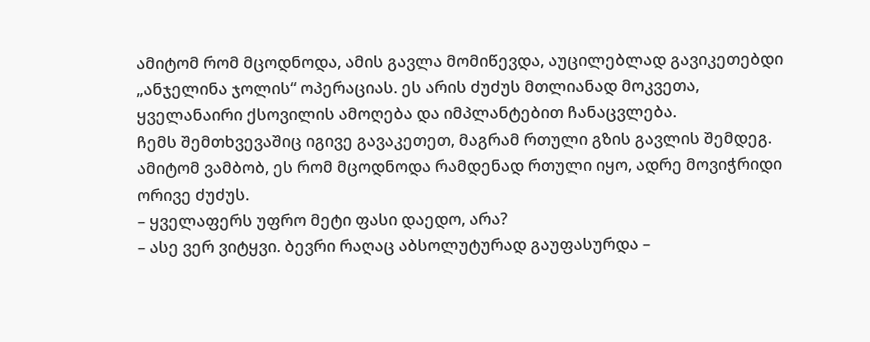ამიტომ რომ მცოდნოდა, ამის გავლა მომიწევდა, აუცილებლად გავიკეთებდი „ანჯელინა ჯოლის“ ოპერაციას. ეს არის ძუძუს მთლიანად მოკვეთა, ყველანაირი ქსოვილის ამოღება და იმპლანტებით ჩანაცვლება.
ჩემს შემთხვევაშიც იგივე გავაკეთეთ, მაგრამ რთული გზის გავლის შემდეგ. ამიტომ ვამბობ, ეს რომ მცოდნოდა რამდენად რთული იყო, ადრე მოვიჭრიდი ორივე ძუძუს.
– ყველაფერს უფრო მეტი ფასი დაედო, არა?
– ასე ვერ ვიტყვი. ბევრი რაღაც აბსოლუტურად გაუფასურდა –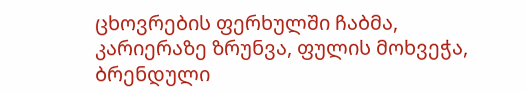ცხოვრების ფერხულში ჩაბმა, კარიერაზე ზრუნვა, ფულის მოხვეჭა, ბრენდული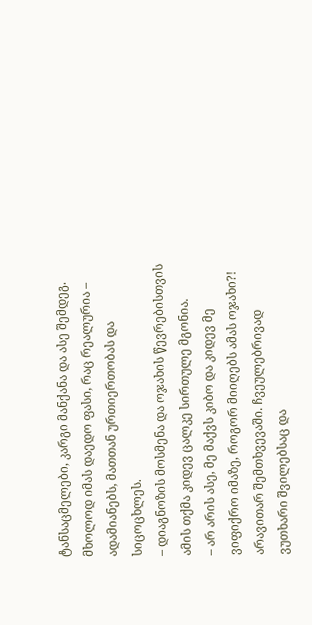ტანსაცმელები, კარგი მანქანა და ასე შემდეგ. მხოლოდ იმას დაედო ფასი, რაც რეალურია – ადამიანებს, მათთან ურთიერთობას და სიცოცხლეს.
– დიაგნოზის მოსმენა და ოჯახის წევრებისთვის ამის თქმა კიდევ ცალკე სირთულე მგონია.
– არ არის ასე, მე მაქვს კიბო და კიდევ მე ვიფიქრო იმაზე, როგორ მიიღებს ამას ოჯახი?! არავითარ შემთხვევაში. ჩვეულებრივად ვუთხარი შვილებსაც და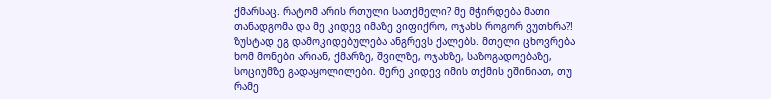ქმარსაც. რატომ არის რთული სათქმელი? მე მჭირდება მათი თანადგომა და მე კიდევ იმაზე ვიფიქრო, ოჯახს როგორ ვუთხრა?! ზუსტად ეგ დამოკიდებულება ანგრევს ქალებს. მთელი ცხოვრება ხომ მონები არიან, ქმარზე, შვილზე, ოჯახზე, საზოგადოებაზე, სოციუმზე გადაყოლილები. მერე კიდევ იმის თქმის ეშინიათ, თუ რამე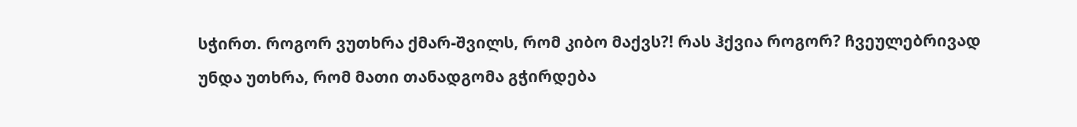სჭირთ. როგორ ვუთხრა ქმარ-შვილს, რომ კიბო მაქვს?! რას ჰქვია როგორ? ჩვეულებრივად უნდა უთხრა, რომ მათი თანადგომა გჭირდება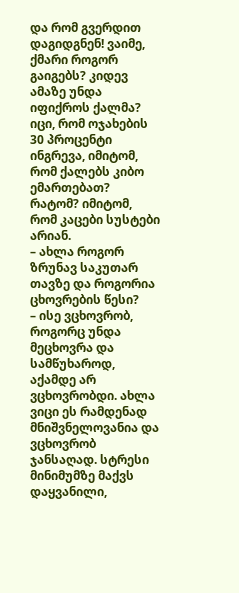და რომ გვერდით დაგიდგნენ! ვაიმე, ქმარი როგორ გაიგებს? კიდევ ამაზე უნდა იფიქროს ქალმა? იცი, რომ ოჯახების 30 პროცენტი ინგრევა, იმიტომ, რომ ქალებს კიბო ემართებათ? რატომ? იმიტომ, რომ კაცები სუსტები არიან.
– ახლა როგორ ზრუნავ საკუთარ თავზე და როგორია ცხოვრების წესი?
– ისე ვცხოვრობ, როგორც უნდა მეცხოვრა და სამწუხაროდ, აქამდე არ ვცხოვრობდი. ახლა ვიცი ეს რამდენად მნიშვნელოვანია და ვცხოვრობ ჯანსაღად. სტრესი მინიმუმზე მაქვს დაყვანილი,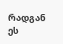რადგან ეს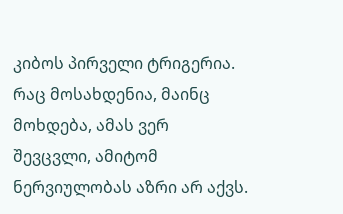კიბოს პირველი ტრიგერია. რაც მოსახდენია, მაინც მოხდება, ამას ვერ შევცვლი, ამიტომ ნერვიულობას აზრი არ აქვს.